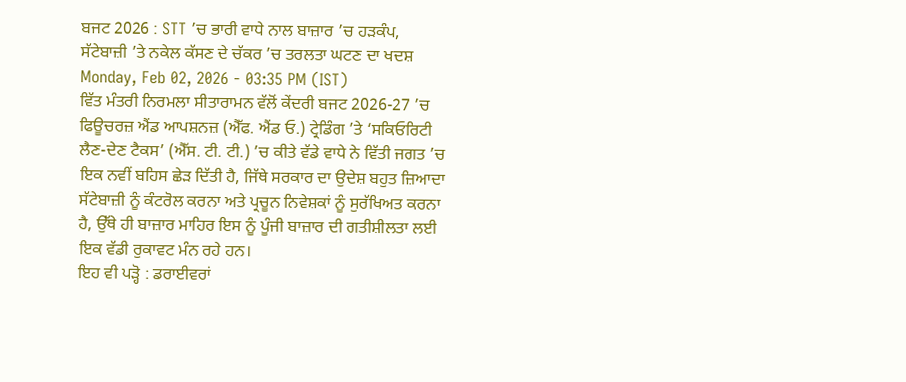ਬਜਟ 2026 : STT ’ਚ ਭਾਰੀ ਵਾਧੇ ਨਾਲ ਬਾਜ਼ਾਰ ’ਚ ਹੜਕੰਪ, ਸੱਟੇਬਾਜ਼ੀ ’ਤੇ ਨਕੇਲ ਕੱਸਣ ਦੇ ਚੱਕਰ ’ਚ ਤਰਲਤਾ ਘਟਣ ਦਾ ਖਦਸ਼
Monday, Feb 02, 2026 - 03:35 PM (IST)
ਵਿੱਤ ਮੰਤਰੀ ਨਿਰਮਲਾ ਸੀਤਾਰਾਮਨ ਵੱਲੋਂ ਕੇਂਦਰੀ ਬਜਟ 2026-27 ’ਚ ਫਿਊਚਰਜ਼ ਐਂਡ ਆਪਸ਼ਨਜ਼ (ਐੱਫ. ਐਂਡ ਓ.) ਟ੍ਰੇਡਿੰਗ ’ਤੇ ‘ਸਕਿਓਰਿਟੀ ਲੈਣ-ਦੇਣ ਟੈਕਸ’ (ਐੱਸ. ਟੀ. ਟੀ.) ’ਚ ਕੀਤੇ ਵੱਡੇ ਵਾਧੇ ਨੇ ਵਿੱਤੀ ਜਗਤ ’ਚ ਇਕ ਨਵੀਂ ਬਹਿਸ ਛੇੜ ਦਿੱਤੀ ਹੈ, ਜਿੱਥੇ ਸਰਕਾਰ ਦਾ ਉਦੇਸ਼ ਬਹੁਤ ਜ਼ਿਆਦਾ ਸੱਟੇਬਾਜ਼ੀ ਨੂੰ ਕੰਟਰੋਲ ਕਰਨਾ ਅਤੇ ਪ੍ਰਚੂਨ ਨਿਵੇਸ਼ਕਾਂ ਨੂੰ ਸੁਰੱਖਿਅਤ ਕਰਨਾ ਹੈ, ਉੱਥੇ ਹੀ ਬਾਜ਼ਾਰ ਮਾਹਿਰ ਇਸ ਨੂੰ ਪੂੰਜੀ ਬਾਜ਼ਾਰ ਦੀ ਗਤੀਸ਼ੀਲਤਾ ਲਈ ਇਕ ਵੱਡੀ ਰੁਕਾਵਟ ਮੰਨ ਰਹੇ ਹਨ।
ਇਹ ਵੀ ਪੜ੍ਹੋ : ਡਰਾਈਵਰਾਂ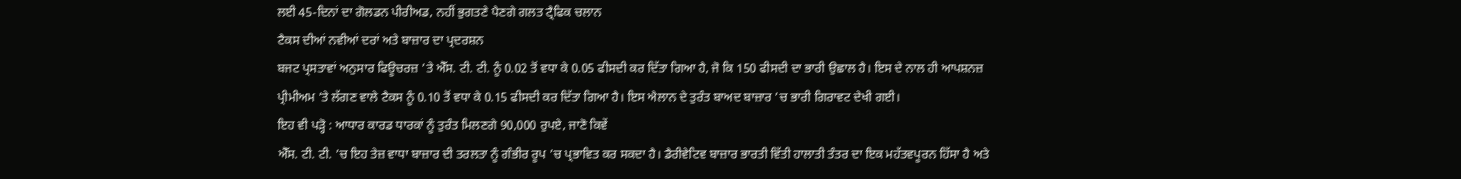ਲਈ 45-ਦਿਨਾਂ ਦਾ ਗੋਲਡਨ ਪੀਰੀਅਡ, ਨਹੀਂ ਭੁਗਤਣੇ ਪੈਣਗੇ ਗਲਤ ਟ੍ਰੈਫਿਕ ਚਲਾਨ
ਟੈਕਸ ਦੀਆਂ ਨਵੀਆਂ ਦਰਾਂ ਅਤੇ ਬਾਜ਼ਾਰ ਦਾ ਪ੍ਰਦਰਸ਼ਨ
ਬਜਟ ਪ੍ਰਸਤਾਵਾਂ ਅਨੁਸਾਰ ਫਿਊਚਰਜ਼ ’ਤੇ ਐੱਸ. ਟੀ. ਟੀ. ਨੂੰ 0.02 ਤੋਂ ਵਧਾ ਕੇ 0.05 ਫੀਸਦੀ ਕਰ ਦਿੱਤਾ ਗਿਆ ਹੈ, ਜੋ ਕਿ 150 ਫੀਸਦੀ ਦਾ ਭਾਰੀ ਉਛਾਲ ਹੈ। ਇਸ ਦੇ ਨਾਲ ਹੀ ਆਪਸ਼ਨਜ਼ ਪ੍ਰੀਮੀਅਮ ’ਤੇ ਲੱਗਣ ਵਾਲੇ ਟੈਕਸ ਨੂੰ 0.10 ਤੋਂ ਵਧਾ ਕੇ 0.15 ਫੀਸਦੀ ਕਰ ਦਿੱਤਾ ਗਿਆ ਹੈ। ਇਸ ਐਲਾਨ ਦੇ ਤੁਰੰਤ ਬਾਅਦ ਬਾਜ਼ਾਰ ’ਚ ਭਾਰੀ ਗਿਰਾਵਟ ਦੇਖੀ ਗਈ।
ਇਹ ਵੀ ਪੜ੍ਹੋ : ਆਧਾਰ ਕਾਰਡ ਧਾਰਕਾਂ ਨੂੰ ਤੁਰੰਤ ਮਿਲਣਗੇ 90,000 ਰੁਪਏ, ਜਾਣੋ ਕਿਵੇਂ
ਐੱਸ. ਟੀ. ਟੀ. ’ਚ ਇਹ ਤੇਜ਼ ਵਾਧਾ ਬਾਜ਼ਾਰ ਦੀ ਤਰਲਤਾ ਨੂੰ ਗੰਭੀਰ ਰੂਪ ’ਚ ਪ੍ਰਭਾਵਿਤ ਕਰ ਸਕਦਾ ਹੈ। ਡੈਰੀਵੇਟਿਵ ਬਾਜ਼ਾਰ ਭਾਰਤੀ ਵਿੱਤੀ ਹਾਲਾਤੀ ਤੰਤਰ ਦਾ ਇਕ ਮਹੱਤਵਪੂਰਨ ਹਿੱਸਾ ਹੈ ਅਤੇ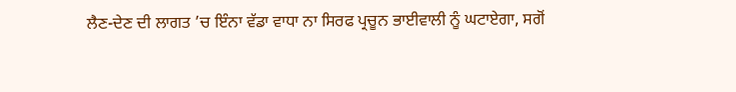ਲੈਣ-ਦੇਣ ਦੀ ਲਾਗਤ ’ਚ ਇੰਨਾ ਵੱਡਾ ਵਾਧਾ ਨਾ ਸਿਰਫ ਪ੍ਰਚੂਨ ਭਾਈਵਾਲੀ ਨੂੰ ਘਟਾਏਗਾ, ਸਗੋਂ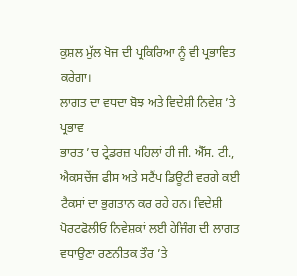ਕੁਸ਼ਲ ਮੁੱਲ ਖੋਜ ਦੀ ਪ੍ਰਕਿਰਿਆ ਨੂੰ ਵੀ ਪ੍ਰਭਾਵਿਤ ਕਰੇਗਾ।
ਲਾਗਤ ਦਾ ਵਧਦਾ ਬੋਝ ਅਤੇ ਵਿਦੇਸ਼ੀ ਨਿਵੇਸ਼ ’ਤੇ ਪ੍ਰਭਾਵ
ਭਾਰਤ ’ਚ ਟ੍ਰੇਡਰਜ਼ ਪਹਿਲਾਂ ਹੀ ਜੀ. ਐੱਸ. ਟੀ., ਐਕਸਚੇਂਜ ਫੀਸ ਅਤੇ ਸਟੈਂਪ ਡਿਊਟੀ ਵਰਗੇ ਕਈ ਟੈਕਸਾਂ ਦਾ ਭੁਗਤਾਨ ਕਰ ਰਹੇ ਹਨ। ਵਿਦੇਸ਼ੀ ਪੋਰਟਫੋਲੀਓ ਨਿਵੇਸ਼ਕਾਂ ਲਈ ਹੇਜਿੰਗ ਦੀ ਲਾਗਤ ਵਧਾਉਣਾ ਰਣਨੀਤਕ ਤੌਰ ’ਤੇ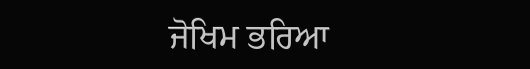ਜੋਖਿਮ ਭਰਿਆ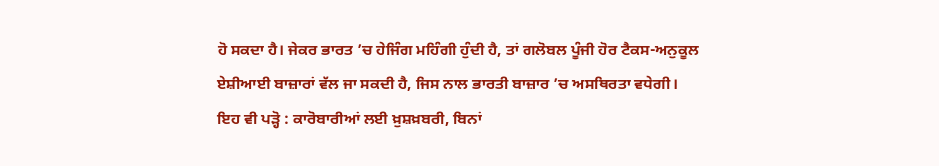ਹੋ ਸਕਦਾ ਹੈ। ਜੇਕਰ ਭਾਰਤ ’ਚ ਹੇਜਿੰਗ ਮਹਿੰਗੀ ਹੁੰਦੀ ਹੈ, ਤਾਂ ਗਲੋਬਲ ਪੂੰਜੀ ਹੋਰ ਟੈਕਸ-ਅਨੁਕੂਲ ਏਸ਼ੀਆਈ ਬਾਜ਼ਾਰਾਂ ਵੱਲ ਜਾ ਸਕਦੀ ਹੈ, ਜਿਸ ਨਾਲ ਭਾਰਤੀ ਬਾਜ਼ਾਰ ’ਚ ਅਸਥਿਰਤਾ ਵਧੇਗੀ।
ਇਹ ਵੀ ਪੜ੍ਹੋ : ਕਾਰੋਬਾਰੀਆਂ ਲਈ ਖ਼ੁਸ਼ਖ਼ਬਰੀ, ਬਿਨਾਂ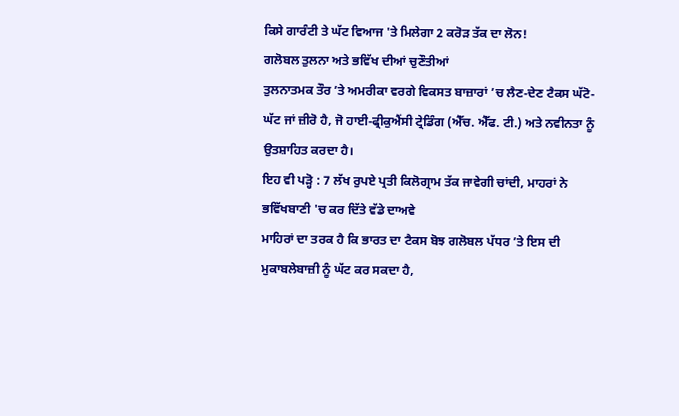ਕਿਸੇ ਗਾਰੰਟੀ ਤੇ ਘੱਟ ਵਿਆਜ 'ਤੇ ਮਿਲੇਗਾ 2 ਕਰੋੜ ਤੱਕ ਦਾ ਲੋਨ!
ਗਲੋਬਲ ਤੁਲਨਾ ਅਤੇ ਭਵਿੱਖ ਦੀਆਂ ਚੁਣੌਤੀਆਂ
ਤੁਲਨਾਤਮਕ ਤੌਰ ’ਤੇ ਅਮਰੀਕਾ ਵਰਗੇ ਵਿਕਸਤ ਬਾਜ਼ਾਰਾਂ ’ਚ ਲੈਣ-ਦੇਣ ਟੈਕਸ ਘੱਟੋ-ਘੱਟ ਜਾਂ ਜ਼ੀਰੋ ਹੈ, ਜੋ ਹਾਈ-ਫ੍ਰੀਕੁਐਂਸੀ ਟ੍ਰੇਡਿੰਗ (ਐੱਚ. ਐੱਫ. ਟੀ.) ਅਤੇ ਨਵੀਨਤਾ ਨੂੰ ਉਤਸ਼ਾਹਿਤ ਕਰਦਾ ਹੈ।
ਇਹ ਵੀ ਪੜ੍ਹੋ : 7 ਲੱਖ ਰੁਪਏ ਪ੍ਰਤੀ ਕਿਲੋਗ੍ਰਾਮ ਤੱਕ ਜਾਵੇਗੀ ਚਾਂਦੀ, ਮਾਹਰਾਂ ਨੇ ਭਵਿੱਖਬਾਣੀ 'ਚ ਕਰ ਦਿੱਤੇ ਵੱਡੇ ਦਾਅਵੇ
ਮਾਹਿਰਾਂ ਦਾ ਤਰਕ ਹੈ ਕਿ ਭਾਰਤ ਦਾ ਟੈਕਸ ਬੋਝ ਗਲੋਬਲ ਪੱਧਰ ’ਤੇ ਇਸ ਦੀ ਮੁਕਾਬਲੇਬਾਜ਼ੀ ਨੂੰ ਘੱਟ ਕਰ ਸਕਦਾ ਹੈ,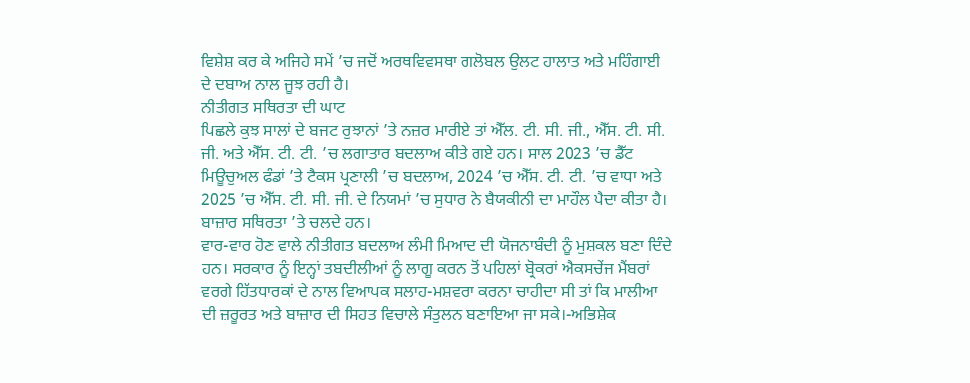ਵਿਸ਼ੇਸ਼ ਕਰ ਕੇ ਅਜਿਹੇ ਸਮੇਂ ’ਚ ਜਦੋਂ ਅਰਥਵਿਵਸਥਾ ਗਲੋਬਲ ਉਲਟ ਹਾਲਾਤ ਅਤੇ ਮਹਿੰਗਾਈ ਦੇ ਦਬਾਅ ਨਾਲ ਜੂਝ ਰਹੀ ਹੈ।
ਨੀਤੀਗਤ ਸਥਿਰਤਾ ਦੀ ਘਾਟ
ਪਿਛਲੇ ਕੁਝ ਸਾਲਾਂ ਦੇ ਬਜਟ ਰੁਝਾਨਾਂ ’ਤੇ ਨਜ਼ਰ ਮਾਰੀਏ ਤਾਂ ਐੱਲ. ਟੀ. ਸੀ. ਜੀ., ਐੱਸ. ਟੀ. ਸੀ. ਜੀ. ਅਤੇ ਐੱਸ. ਟੀ. ਟੀ. ’ਚ ਲਗਾਤਾਰ ਬਦਲਾਅ ਕੀਤੇ ਗਏ ਹਨ। ਸਾਲ 2023 ’ਚ ਡੈੱਟ ਮਿਊਚੁਅਲ ਫੰਡਾਂ ’ਤੇ ਟੈਕਸ ਪ੍ਰਣਾਲੀ ’ਚ ਬਦਲਾਅ, 2024 ’ਚ ਐੱਸ. ਟੀ. ਟੀ. ’ਚ ਵਾਧਾ ਅਤੇ 2025 ’ਚ ਐੱਸ. ਟੀ. ਸੀ. ਜੀ. ਦੇ ਨਿਯਮਾਂ ’ਚ ਸੁਧਾਰ ਨੇ ਬੈਯਕੀਨੀ ਦਾ ਮਾਹੌਲ ਪੈਦਾ ਕੀਤਾ ਹੈ। ਬਾਜ਼ਾਰ ਸਥਿਰਤਾ ’ਤੇ ਚਲਦੇ ਹਨ।
ਵਾਰ-ਵਾਰ ਹੋਣ ਵਾਲੇ ਨੀਤੀਗਤ ਬਦਲਾਅ ਲੰਮੀ ਮਿਆਦ ਦੀ ਯੋਜਨਾਬੰਦੀ ਨੂੰ ਮੁਸ਼ਕਲ ਬਣਾ ਦਿੰਦੇ ਹਨ। ਸਰਕਾਰ ਨੂੰ ਇਨ੍ਹਾਂ ਤਬਦੀਲੀਆਂ ਨੂੰ ਲਾਗੂ ਕਰਨ ਤੋਂ ਪਹਿਲਾਂ ਬ੍ਰੋਕਰਾਂ ਐਕਸਚੇਂਜ ਮੈਂਬਰਾਂ ਵਰਗੇ ਹਿੱਤਧਾਰਕਾਂ ਦੇ ਨਾਲ ਵਿਆਪਕ ਸਲਾਹ-ਮਸ਼ਵਰਾ ਕਰਨਾ ਚਾਹੀਦਾ ਸੀ ਤਾਂ ਕਿ ਮਾਲੀਆ ਦੀ ਜ਼ਰੂਰਤ ਅਤੇ ਬਾਜ਼ਾਰ ਦੀ ਸਿਹਤ ਵਿਚਾਲੇ ਸੰਤੁਲਨ ਬਣਾਇਆ ਜਾ ਸਕੇ।-ਅਭਿਸ਼ੇਕ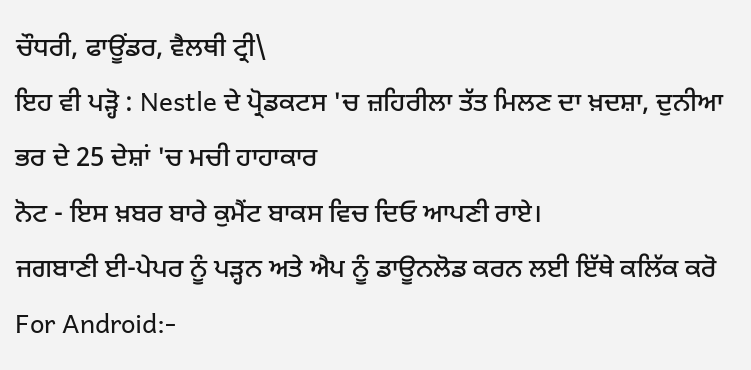ਚੌਧਰੀ, ਫਾਊਂਡਰ, ਵੈਲਥੀ ਟ੍ਰੀ\
ਇਹ ਵੀ ਪੜ੍ਹੋ : Nestle ਦੇ ਪ੍ਰੋਡਕਟਸ 'ਚ ਜ਼ਹਿਰੀਲਾ ਤੱਤ ਮਿਲਣ ਦਾ ਖ਼ਦਸ਼ਾ, ਦੁਨੀਆ ਭਰ ਦੇ 25 ਦੇਸ਼ਾਂ 'ਚ ਮਚੀ ਹਾਹਾਕਾਰ
ਨੋਟ - ਇਸ ਖ਼ਬਰ ਬਾਰੇ ਕੁਮੈਂਟ ਬਾਕਸ ਵਿਚ ਦਿਓ ਆਪਣੀ ਰਾਏ।
ਜਗਬਾਣੀ ਈ-ਪੇਪਰ ਨੂੰ ਪੜ੍ਹਨ ਅਤੇ ਐਪ ਨੂੰ ਡਾਊਨਲੋਡ ਕਰਨ ਲਈ ਇੱਥੇ ਕਲਿੱਕ ਕਰੋ
For Android:-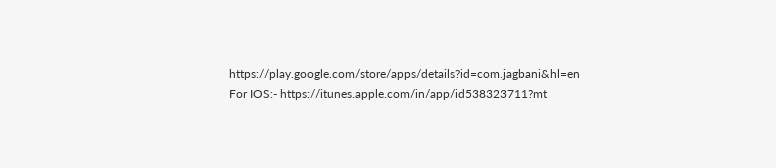https://play.google.com/store/apps/details?id=com.jagbani&hl=en
For IOS:- https://itunes.apple.com/in/app/id538323711?mt